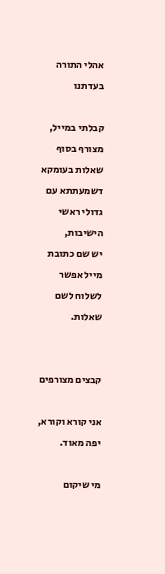אהלי התורה בעדתנו

קבלתי במייל,
מצורף בסוף שאלות בעומקא דשמעתתא עם גדולי ראשי הישיבות,
יש שם כתובת מייל אפשר לשלוח לשם שאלות.


קבצים מצורפים

אני קורא וקורא,
יפה מאוד.

מי שיקום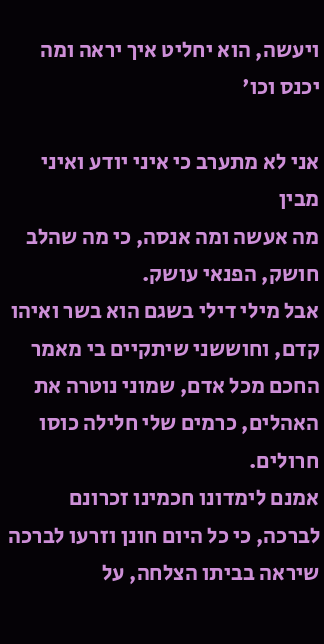ויעשה, הוא יחליט איך יראה ומה יכנס וכו'

אני לא מתערב כי איני יודע ואיני מבין
מה אעשה ומה אנסה, כי מה שהלב חושק, הפנאי עושק.
אבל מילי דילי בשגם הוא בשר ואיהו קדם, וחוששני שיתקיים בי מאמר החכם מכל אדם, שמוני נוטרה את האהלים, כרמים שלי חלילה כוסו חרולים.
אמנם לימדונו חכמינו זכרונם לברכה, כי כל היום חונן וזרעו לברכה שיראה בביתו הצלחה, על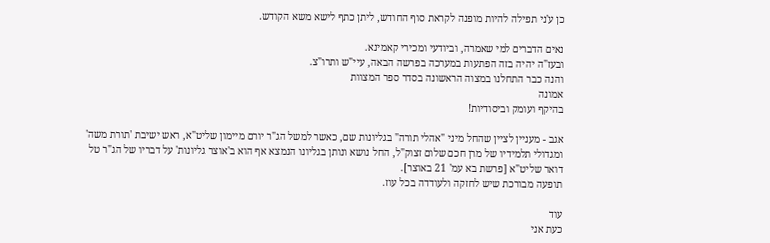כן ע'ני תפילה להיות מופנה לקראת סוף החודש, ליתן כתף לישא משא הקודש.

נאים הדברים למי שאמרה, וביודעי ומכירי קאמינא.
ובעז"ה יהיה בזה הפתעות במערכה בפרשה הבאה, עיי"ש ותרו"צ.
והנה כבר התחלנו במצוה הראשונה בסדר ספר המצוות
אמונה
בהיקף ועומק וביסודיות!

אגב - מעניין לציין שהחל מיני "אהלי תורה" בגליונות שם, כאשר למשל הג"ר יורם מיימון שליט"א, ראש ישיבת 'תורת משה' ומגדולי תלמידיו של מרן חכם שלום זצוק"ל, החל נושא ונותן בגליונו הנמצא אף הוא ב'אוצר גליונות' על דבריו של הג"ר טל דואר שליט"א [פרשת בא עמ' 21 באוצר].
תופעה מבורכת שיש לחזקה ולעודדה בכל עוז.

עוד
כעת אני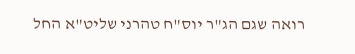רואה שגם הג"ר יוס"ח טהרני שליט"א החל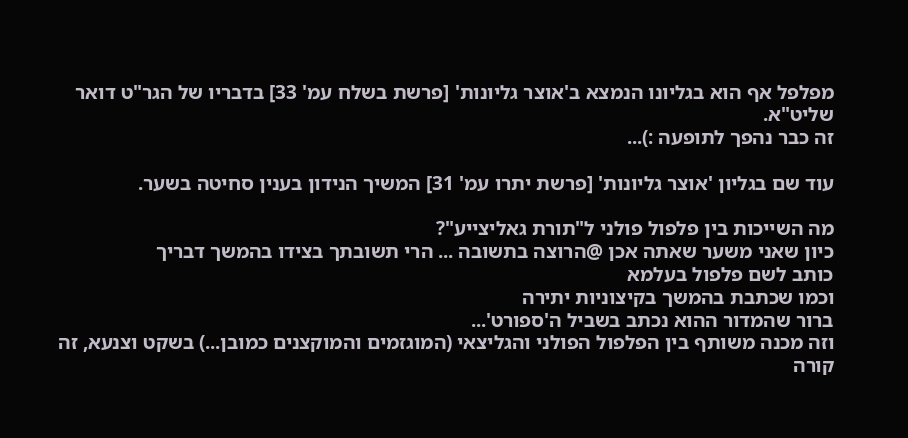מפלפל אף הוא בגליונו הנמצא ב'אוצר גליונות' [פרשת בשלח עמ' 33] בדבריו של הגר"ט דואר שליט"א.
זה כבר נהפך לתופעה :)...

עוד שם בגליון 'אוצר גליונות' [פרשת יתרו עמ' 31] המשיך הנידון בענין סחיטה בשער.

מה השייכות בין פלפול פולני ל"תורת גאליצייע"?
כיון שאני משער שאתה אכן @הרוצה בתשובה ... הרי תשובתך בצידו בהמשך דבריך
כותב לשם פלפול בעלמא
וכמו שכתבת בהמשך בקיצוניות יתירה
ברור שהמדור ההוא נכתב בשביל ה'ספורט'...
וזה מכנה משותף בין הפלפול הפולני והגליצאי (המוגזמים והמוקצנים כמובן...) בשקט וצנעא, זה קורה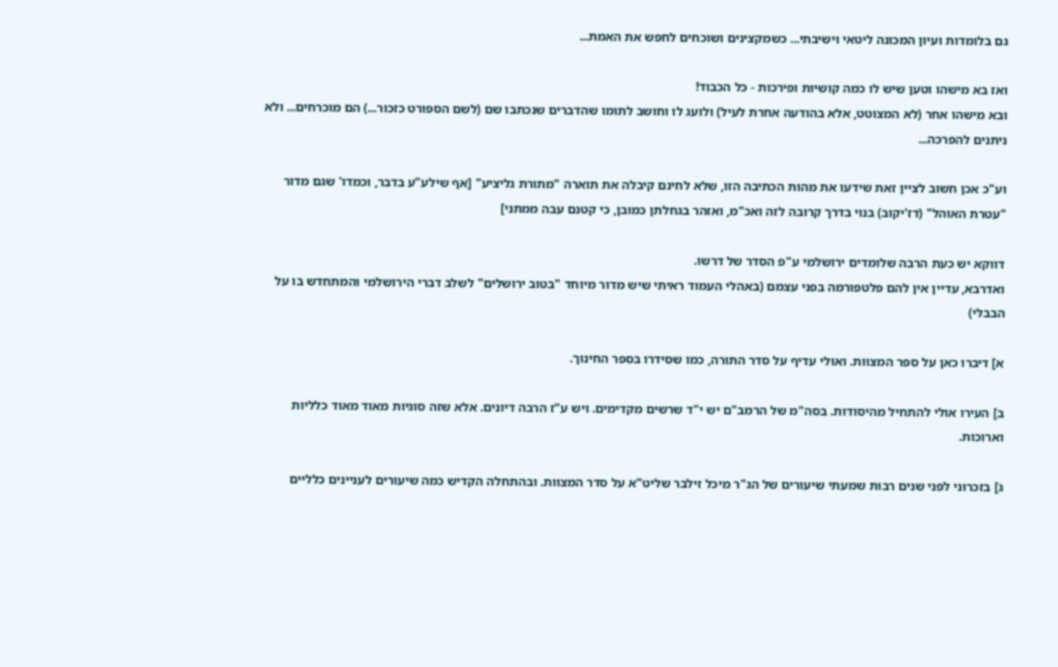גם בלומדות ועיון המכונה ליטאי וישיבתי... כשמקצינים ושוכחים לחפש את האמת...

ואז בא מישהו וטען שיש לו כמה קושיות ופירכות - כל הכבוד!
ובא מישהו אחר (לא המצוטט, אלא בהודעה אחרת לעיל) ולועג לו וחושב לתומו שהדברים שנכתבו שם (לשם הספורט כזכור...) הם מוכרחים... ולא ניתנים להפרכה...

וע"כ אכן חשוב לציין זאת שידעו את מהות הכתיבה הזו, שלא לחינם קיבלה את תוארה "מתורת גליציע" [אף שילע"ע בדבר, וכמדו' שגם מדור "עטרת האוהל" (דז'יקוב) בנוי בדרך קרובה לזה ואכ"מ, ואזהר בגחלתן כמובן, כי קטנם עבה ממתני]

דווקא יש כעת הרבה שלומדים ירושלמי ע"פ הסדר של דרשו.
ואדרבא, עדיין אין להם פלטפורמה בפני עצמם (באהלי העמוד ראיתי שיש מדור מיוחד "בטוב ירושלים" לשלב דברי הירושלמי והמתחדש בו על הבבלי)

א] דיברו כאן על ספר המצוות. ואולי עדיף על סדר התורה, כמו שסידרו בספר החינוך.

ב] העירו אולי להתחיל מהיסודות. בסה"מ של הרמב"ם יש י"ד שרשים מקדימים. ויש ע"ז הרבה דיונים. אלא שזה סוגיות מאוד מאוד כלליות וארוכות.

ג] בזכרוני לפני שנים רבות שמעתי שיעורים של הג"ר מיכל זילבר שליט"א על סדר המצוות. ובהתחלה הקדיש כמה שיעורים לעניינים כלליים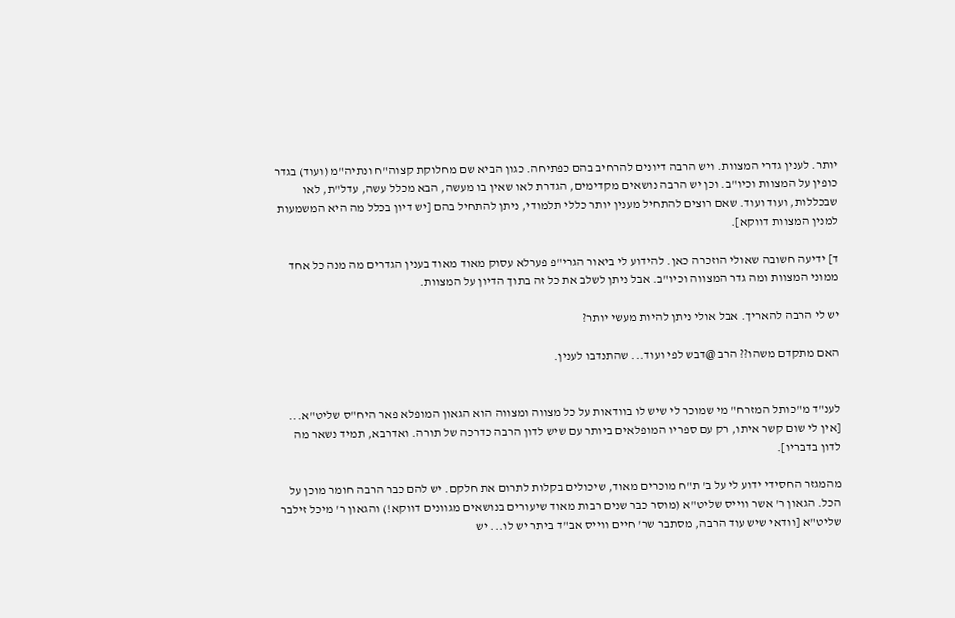יותר. לענין גדרי המצוות. ויש הרבה דיונים להרחיב בהם כפתיחה. כגון הביא שם מחלוקת קצוה"ח ונתיה"מ (ועוד) בגדר כופין על המצוות וכיו"ב. וכן יש הרבה נושאים מקדימים, הגדרת לאו שאין בו מעשה, הבא מכלל עשה, עדל"ת, לאו שבכללות, ועוד ועוד. שאם רוצים להתחיל מענין יותר כללי תלמודי, ניתן להתחיל בהם [יש דיון בכלל מה היא המשמעות למנין המצוות דווקא].

ד] ידיעה חשובה שאולי הוזכרה כאן. להידוע לי ביאור הגרי"פ פערלא עסוק מאוד מאוד בענין הגדרים מה מנה כל אחד ממוני המצוות ומה גדר המצווה וכיו"ב. אבל ניתן לשלב את כל זה בתוך הדיון על המצוות.

יש לי הרבה להאריך. אבל אולי ניתן להיות מעשי יותר?

האם מתקדם משהו?? הרב @דבש לפי ועוד... שהתנדבו לענין.


לענ"ד מ"כותל המזרח" מי שמוכר לי שיש לו בוודאות על כל מצווה ומצווה הוא הגאון המופלא פאר היח"ס שליט"א... [אין לי שום קשר איתו, רק עם ספריו המופלאים ביותר עם שיש לדון הרבה כדרכה של תורה. ואדרבא, תמיד נשאר מה לדון בדבריו].

מהמגזר החסידי ידוע לי על ב' ת"ח מוכרים מאוד, שיכולים בקלות לתרום את חלקם. יש להם כבר הרבה חומר מוכן על הכל. הגאון ר' אשר ווייס שליט"א (מוסר כבר שנים רבות מאוד שיעורים בנושאים מגוונים דווקא!) והגאון ר' מיכל זילבר שליט"א [וודאי שיש עוד הרבה, מסתבר שר' חיים ווייס אב"ד ביתר יש לו... יש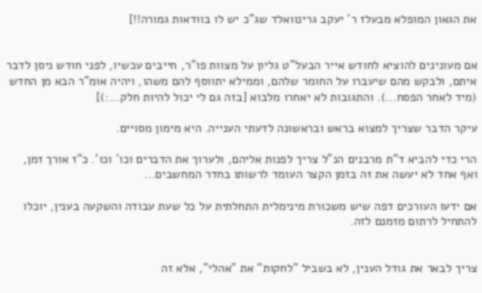את הגאון המופלא מבעלז ר' יעקב גרינוואלד שג"כ יש לו בוודאות גמורה!!]


אם מעונינים להוציא לחודש אייר הבעל"ט גליון על מצוות פו"ר, חייבים עכשיו, לפני חודש ניסן לדבר איתם, ולבקש מהם שיעברו על החומר שלהם, וממילא יתווסף להם משהו, ויהיה אומ"ר הבא מן החדש (מיד לאחר הפסח...). והתגובות לא יאחרו מלבוא [בזה גם לי יכול להיות חלק...:)]

עיקר הדבר שצריך למצוא בראש ובראשונה לדעתי הענייה. היא מימון מסויים.

הרי כדי להביא ד"ת מרבנים הנ"ל צריך לפנות אליהם, ולערוך את הדברים וכו' וכו'. כ"ז אורך זמן, ואף אחד לא יעשה את זה בזמן הקצר העומד לרשותו בחדר המחשבים...

אם ידעו העורכים דפה שיש משכורת מינימלית התחלתית על כל שעת עבודה והשקעה בענין, יוכלו להתחיל לרתום מזמנם לזה.


צריך לבאר את גודל הענין, לא בשביל "לחקות" את "אהלי", אלא זה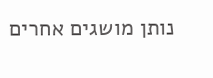נותן מושגים אחרים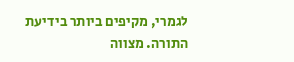לגמרי, מקיפים ביותר בידיעת התורה. מצווה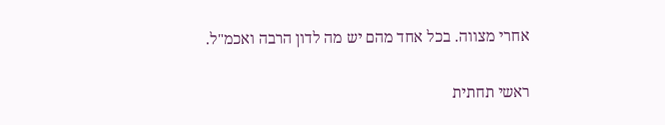אחרי מצווה. בכל אחד מהם יש מה לדון הרבה ואכמ"ל.

ראשי תחתית